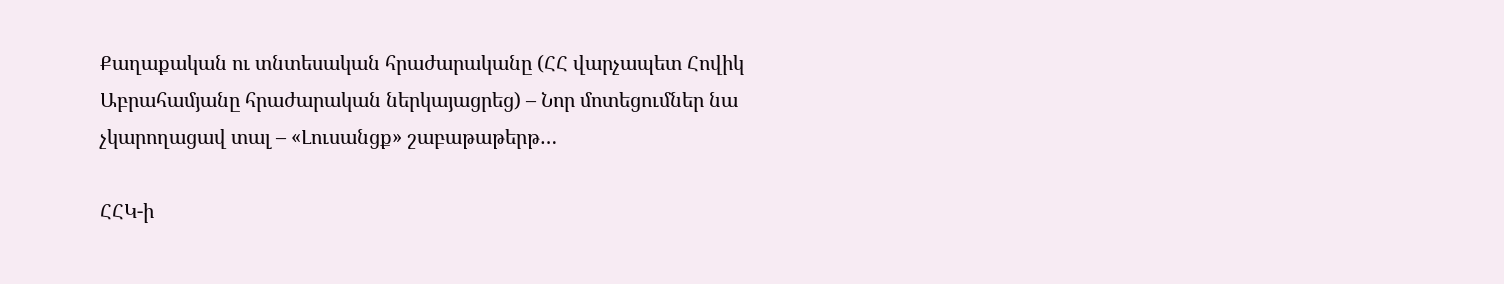Քաղաքական ու տնտեսական հրաժարականը (ՀՀ վարչապետ Հովիկ Աբրահամյանը հրաժարական ներկայացրեց) – Նոր մոտեցումներ նա չկարողացավ տալ – «Լուսանցք» շաբաթաթերթ…

ՀՀԿ-ի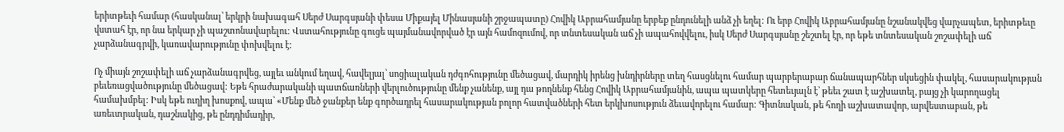երիտթեւի համար (հասկանալ՝ երկրի նախագահ Սերժ Սարգսյանի փեսա Միքայել Մինասյանի շրջապատը) Հովիկ Աբրահամյանը երբեք ընդունելի անձ չի եղել: Ու երբ Հովիկ Աբրահամյանը նշանակվեց վարչապետ, երիտթեւը վստահ էր, որ նա երկար չի պաշտոնավարելու: Վստահությունը գուցե պայմանավորված էր այն համոզումով, որ տնտեսական աճ չի ապահովվելու, իսկ Սերժ Սարգսյանը շեշտել էր, որ եթե տնտեսական շոշափելի աճ չարձանագրվի, կառավարությունը փոխվելու է:

Ոչ միայն շոշափելի աճ չարձանագրվեց, այլեւ անկում եղավ, հավելյալ՝ սոցիալական դժգոհությունը մեծացավ, մարդիկ իրենց խնդիրները տեղ հասցնելու համար պարբերաբար ճանապարհներ սկսեցին փակել, հասարակության բեւեռացվածությունը մեծացավ: Եթե հրաժարականի պատճառների վերլուծությունը մենք չանենք, այլ դա թողնենք հենց Հովիկ Աբրահամյանին, ապա պատկերը հետեւյալն է՝ թեեւ շատ է աշխատել, բայց չի կարողացել համախմբել: Իսկ եթե ուղիղ խոսքով, ապա՝ «Մենք մեծ ջանքեր ենք գործադրել հասարակության բոլոր հատվածների հետ երկխոսություն ձեւավորելու համար: Գիտնական, թե հողի աշխատավոր, արվեստաբան, թե առեւտրական, դաշնակից, թե ընդդիմադիր,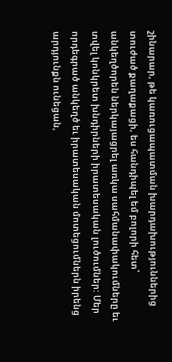շինարար, թե կառուցապատման խարդախություններից տուժած քաղաքացի, ես հանդիպել եմ բոլորի հետ՝ անկեղծորեն ներկայացրել առկա սահմանափակումները եւ տվել կոնկրետ խնդիրների իրատեսական լուծումներ: Մեր որդեգրած անկեղծ եւ իրատեսական մոտեցումներն իրենց արդյունքն ունեցան,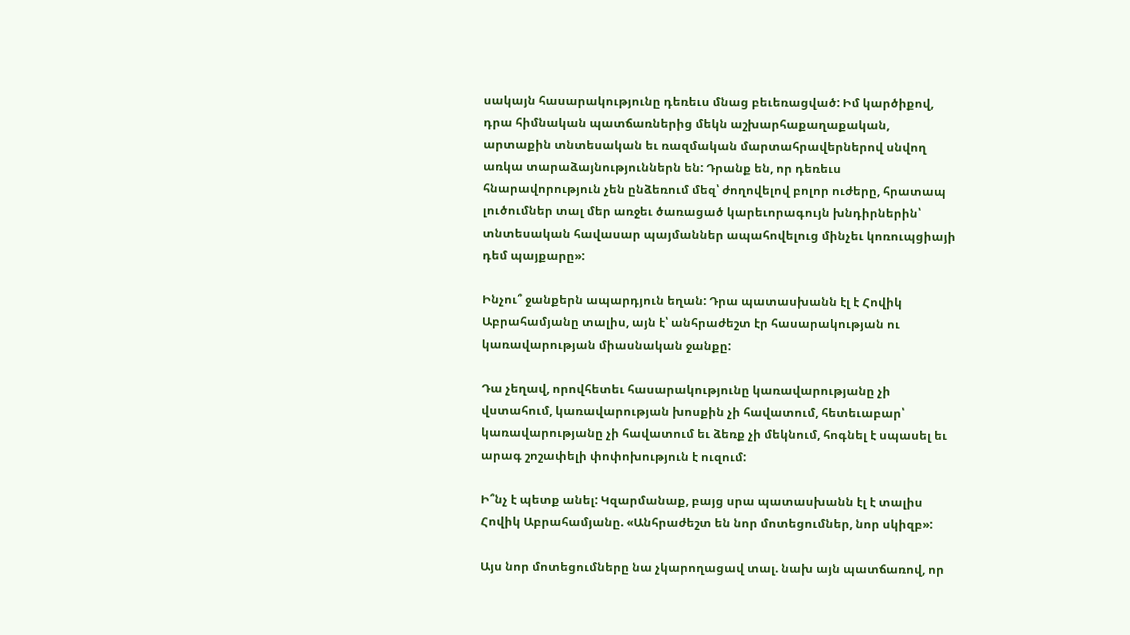սակայն հասարակությունը դեռեւս մնաց բեւեռացված: Իմ կարծիքով, դրա հիմնական պատճառներից մեկն աշխարհաքաղաքական, արտաքին տնտեսական եւ ռազմական մարտահրավերներով սնվող առկա տարաձայնություններն են: Դրանք են, որ դեռեւս հնարավորություն չեն ընձեռում մեզ՝ ժողովելով բոլոր ուժերը, հրատապ լուծումներ տալ մեր առջեւ ծառացած կարեւորագույն խնդիրներին՝ տնտեսական հավասար պայմաններ ապահովելուց մինչեւ կոռուպցիայի դեմ պայքարը»:

Ինչու՞ ջանքերն ապարդյուն եղան: Դրա պատասխանն էլ է Հովիկ Աբրահամյանը տալիս, այն է՝ անհրաժեշտ էր հասարակության ու կառավարության միասնական ջանքը:

Դա չեղավ, որովհետեւ հասարակությունը կառավարությանը չի վստահում, կառավարության խոսքին չի հավատում, հետեւաբար՝ կառավարությանը չի հավատում եւ ձեռք չի մեկնում, հոգնել է սպասել եւ արագ շոշափելի փոփոխություն է ուզում:

Ի՞նչ է պետք անել: Կզարմանաք, բայց սրա պատասխանն էլ է տալիս Հովիկ Աբրահամյանը. «Անհրաժեշտ են նոր մոտեցումներ, նոր սկիզբ»:

Այս նոր մոտեցումները նա չկարողացավ տալ. նախ այն պատճառով, որ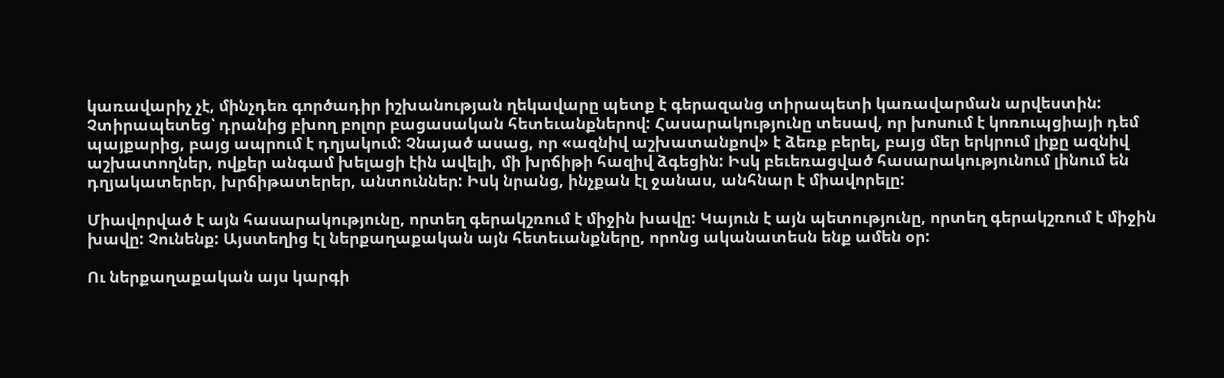կառավարիչ չէ, մինչդեռ գործադիր իշխանության ղեկավարը պետք է գերազանց տիրապետի կառավարման արվեստին: Չտիրապետեց՝ դրանից բխող բոլոր բացասական հետեւանքներով: Հասարակությունը տեսավ, որ խոսում է կոռուպցիայի դեմ պայքարից, բայց ապրում է դղյակում: Չնայած ասաց, որ «ազնիվ աշխատանքով» է ձեռք բերել, բայց մեր երկրում լիքը ազնիվ աշխատողներ, ովքեր անգամ խելացի էին ավելի, մի խրճիթի հազիվ ձգեցին: Իսկ բեւեռացված հասարակությունում լինում են դղյակատերեր, խրճիթատերեր, անտուններ: Իսկ նրանց, ինչքան էլ ջանաս, անհնար է միավորելը:

Միավորված է այն հասարակությունը, որտեղ գերակշռում է միջին խավը: Կայուն է այն պետությունը, որտեղ գերակշռում է միջին խավը: Չունենք: Այստեղից էլ ներքաղաքական այն հետեւանքները, որոնց ականատեսն ենք ամեն օր:

Ու ներքաղաքական այս կարգի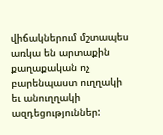վիճակներում մշտապես առկա են արտաքին քաղաքական ոչ բարենպաստ ուղղակի եւ անուղղակի ազդեցություններ: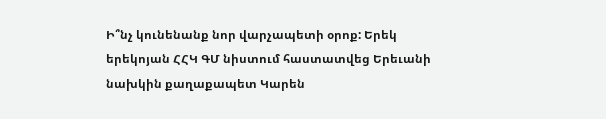Ի՞նչ կունենանք նոր վարչապետի օրոք: Երեկ երեկոյան ՀՀԿ ԳՄ նիստում հաստատվեց Երեւանի նախկին քաղաքապետ Կարեն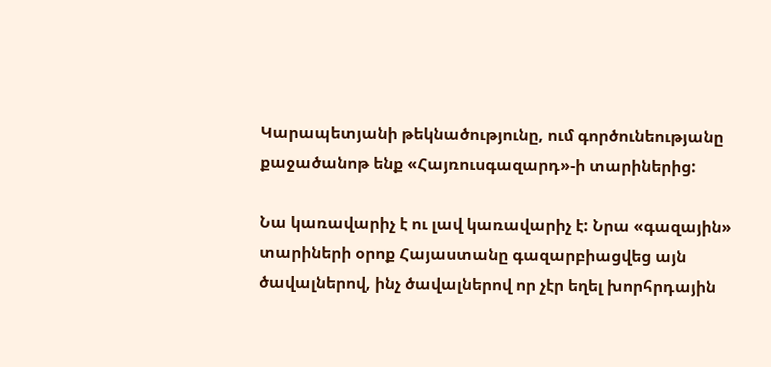Կարապետյանի թեկնածությունը, ում գործունեությանը քաջածանոթ ենք «Հայռուսգազարդ»-ի տարիներից:

Նա կառավարիչ է ու լավ կառավարիչ է: Նրա «գազային» տարիների օրոք Հայաստանը գազարբիացվեց այն ծավալներով, ինչ ծավալներով որ չէր եղել խորհրդային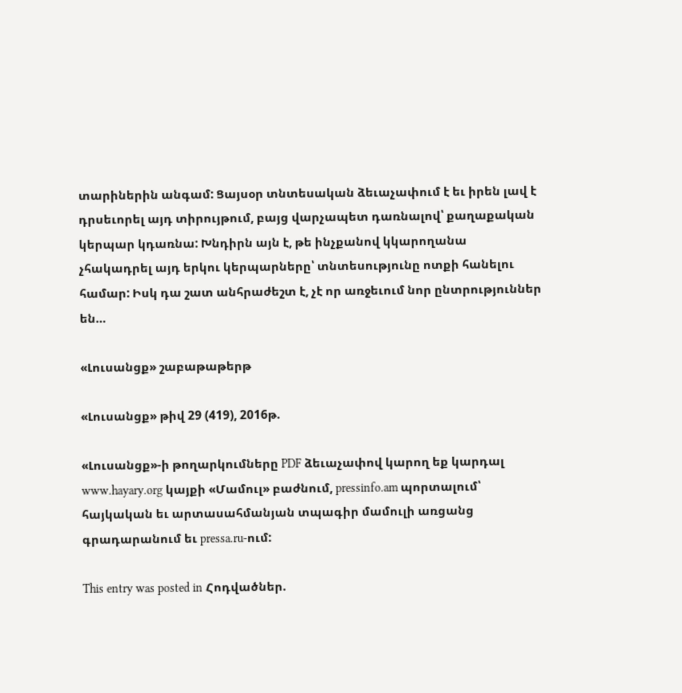տարիներին անգամ: Ցայսօր տնտեսական ձեւաչափում է եւ իրեն լավ է դրսեւորել այդ տիրույթում, բայց վարչապետ դառնալով՝ քաղաքական կերպար կդառնա: Խնդիրն այն է, թե ինչքանով կկարողանա չհակադրել այդ երկու կերպարները՝ տնտեսությունը ոտքի հանելու համար: Իսկ դա շատ անհրաժեշտ է, չէ որ առջեւում նոր ընտրություններ են…

«Լուսանցք» շաբաթաթերթ

«Լուսանցք» թիվ 29 (419), 2016թ.

«Լուսանցք»-ի թողարկումները PDF ձեւաչափով կարող եք կարդալ www.hayary.org կայքի «Մամուլ» բաժնում, pressinfo.am պորտալում՝ հայկական եւ արտասահմանյան տպագիր մամուլի առցանց գրադարանում եւ pressa.ru-ում:

This entry was posted in Հոդվածներ.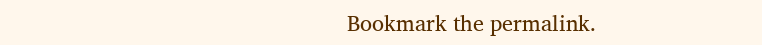Bookmark the permalink.